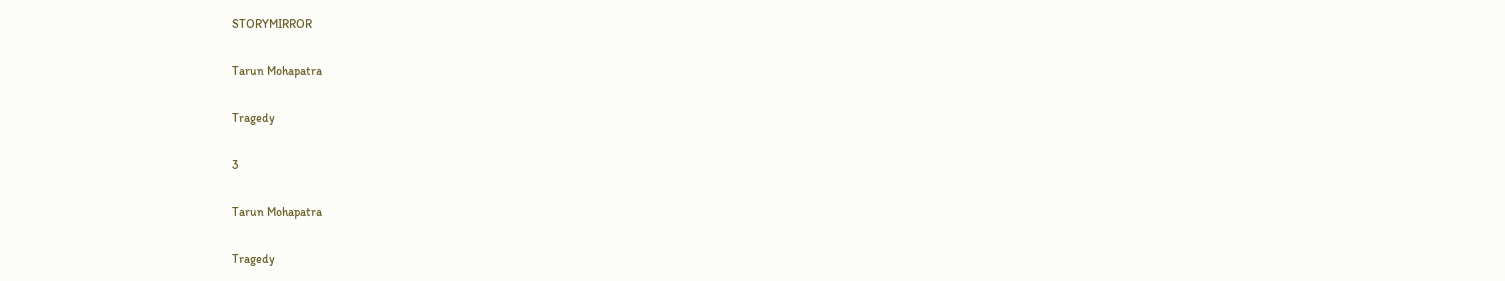STORYMIRROR

Tarun Mohapatra

Tragedy

3

Tarun Mohapatra

Tragedy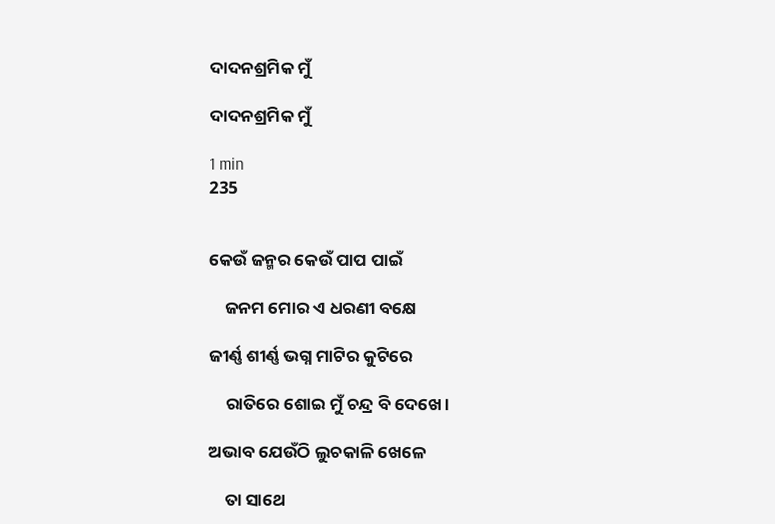ଦାଦନଶ୍ରମିକ ମୁଁ

ଦାଦନଶ୍ରମିକ ମୁଁ

1 min
235


କେଉଁ ଜନ୍ମର କେଉଁ ପାପ ପାଇଁ

    ଜନମ ମୋର ଏ ଧରଣୀ ବକ୍ଷେ

ଜୀର୍ଣ୍ଣ ଶୀର୍ଣ୍ଣ ଭଗ୍ନ ମାଟିର କୁଟିରେ

    ରାତିରେ ଶୋଇ ମୁଁ ଚନ୍ଦ୍ର ବି ଦେଖେ।

ଅଭାବ ଯେଉଁଠି ଲୁଚକାଳି ଖେଳେ

    ତା ସାଥେ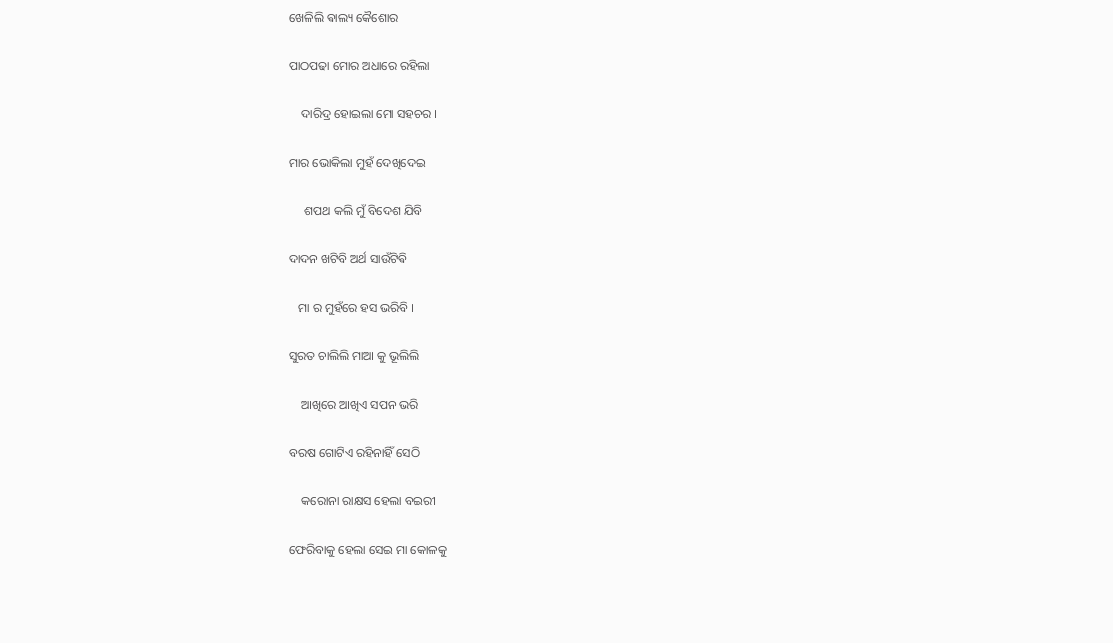ଖେଳିଲି ଵାଲ୍ୟ କୈଶୋର

ପାଠପଢା ମୋର ଅଧାରେ ରହିଲା

    ଦାରିଦ୍ର ହୋଇଲା ମୋ ସହଚର ।

ମାର ଭୋକିଲା ମୁହଁ ଦେଖିଦେଇ

     ଶପଥ କଲି ମୁଁ ବିଦେଶ ଯିବି

ଦାଦନ ଖଟିବି ଅର୍ଥ ସାଉଁଟିଵି

   ମା ର ମୁହଁରେ ହସ ଭରିବି ।

ସୁରତ ଚାଲିଲି ମାଆ କୁ ଭୂଲିଲି

    ଆଖିରେ ଆଖିଏ ସପନ ଭରି

ବରଷ ଗୋଟିଏ ରହିନାହିଁ ସେଠି

    କରୋନା ରାକ୍ଷସ ହେଲା ବଇରୀ

ଫେରିବାକୁ ହେଲା ସେଇ ମା କୋଳକୁ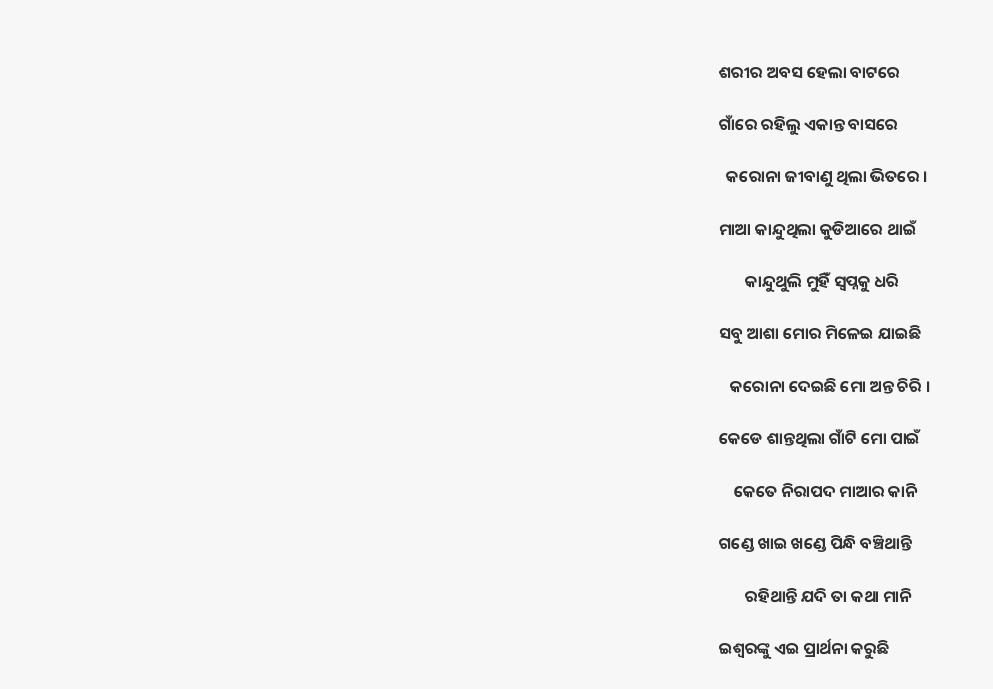ଶରୀର ଅବସ ହେଲା ବାଟରେ

ଗାଁରେ ରହିଲୁ ଏକାନ୍ତ ବାସରେ

  କରୋନା ଜୀବାଣୁ ଥିଲା ଭିତରେ ।

ମାଆ କାନ୍ଦୁଥିଲା କୁଡିଆରେ ଥାଇଁ

       କାନ୍ଦୁଥୁଲି ମୁହି‍ଁ ସ୍ୱପ୍ନକୁ ଧରି

ସବୁ ଆଶା ମୋର ମିଳେଇ ଯାଇଛି

   କରୋନା ଦେଇଛି ମୋ ଅନ୍ତ ଚିରି ।

କେଡେ ଶାନ୍ତଥିଲା ଗାଁଟି ମୋ ପାଇଁ

    କେତେ ନିରାପଦ ମାଆର କାନି

ଗଣ୍ଡେ ଖାଇ ଖଣ୍ଡେ ପିନ୍ଧି ବଞ୍ଚିଥାନ୍ତି

       ରହିଥାନ୍ତି ଯଦି ତା କଥା ମାନି

ଇଶ୍ୱରଙ୍କୁ ଏଇ ପ୍ରାର୍ଥନା କରୁଛି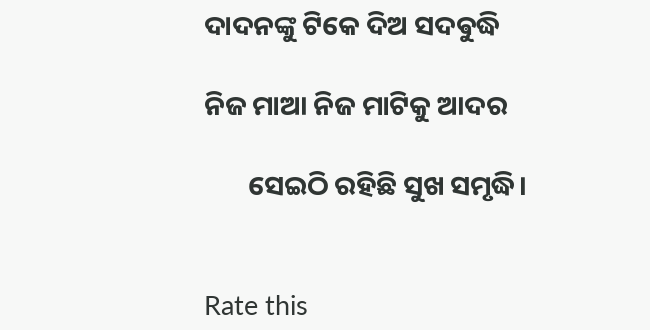ଦାଦନଙ୍କୁ ଟିକେ ଦିଅ ସଦଵୁଦ୍ଧି

ନିଜ ମାଆ ନିଜ ମାଟିକୁ ଆଦର

       ସେଇଠି ରହିଛି ସୁଖ ସମୃଦ୍ଧି।


Rate this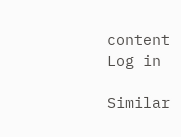content
Log in

Similar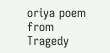oriya poem from Tragedy